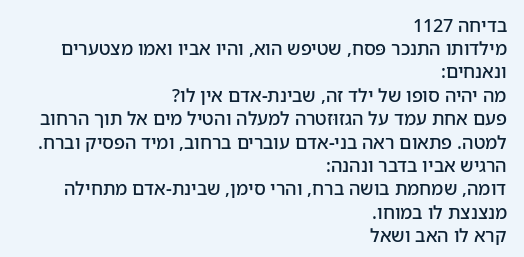בדיחה 1127
מילדותו התנכר פּסח, שטיפש הוא, והיו אביו ואמו מצטערים ונאנחים:
מה יהיה סופו של ילד זה, שבינת-אדם אין לו?
פעם אחת עמד על הגזוּזטרה למעלה והטיל מים אל תוך הרחוב למטה. פתאום ראה בני-אדם עוברים ברחוב, ומיד הפסיק וברח.
הרגיש אביו בדבר ונהנה:
דומה, שמחמת בושה ברח, והרי סימן, שבינת-אדם מתחילה מנצנצת לו במוחו.
קרא לו האב ושאל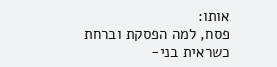אותו:
פסח, למה הפסקת וברחת כשראית בני-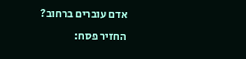אדם עוברים ברחוב?
החזיר פסח: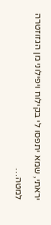יראתי, שמא יתפסו לי בקילוח ויפילוני מן הגזוזטרה למטה…